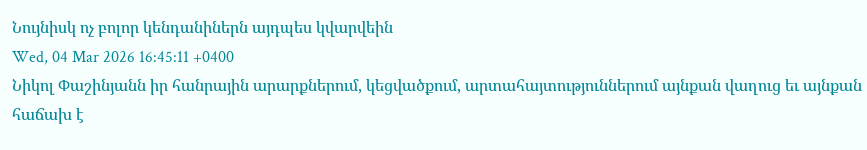Նույնիսկ ոչ բոլոր կենդանիներն այդպես կվարվեին
Wed, 04 Mar 2026 16:45:11 +0400
Նիկոլ Փաշինյանն իր հանրային արարքներում, կեցվածքում, արտահայտություններում այնքան վաղուց եւ այնքան հաճախ է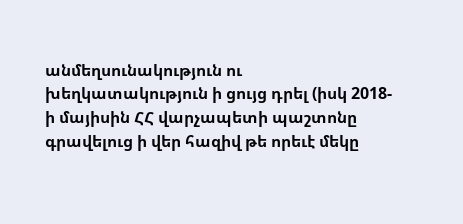անմեղսունակություն ու խեղկատակություն ի ցույց դրել (իսկ 2018-ի մայիսին ՀՀ վարչապետի պաշտոնը գրավելուց ի վեր հազիվ թե որեւէ մեկը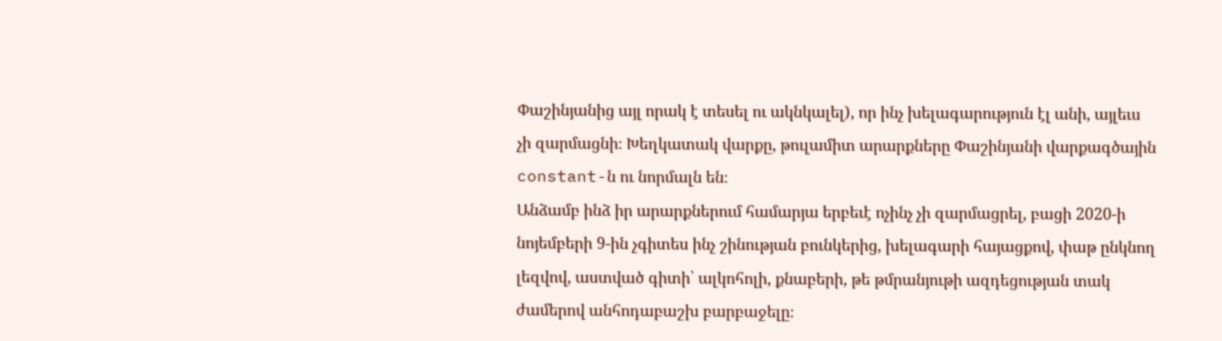Փաշինյանից այլ որակ է տեսել ու ակնկալել), որ ինչ խելագարություն էլ անի, այլեւս չի զարմացնի։ Խեղկատակ վարքը, թուլամիտ արարքները Փաշինյանի վարքագծային constant-ն ու նորմալն են։
Անձամբ ինձ իր արարքներում համարյա երբեւէ ոչինչ չի զարմացրել, բացի 2020-ի նոյեմբերի 9-ին չգիտես ինչ շինության բունկերից, խելագարի հայացքով, փաթ ընկնող լեզվով, աստված գիտի՝ ալկոհոլի, քնաբերի, թե թմրանյութի ազդեցության տակ ժամերով անհոդաբաշխ բարբաջելը։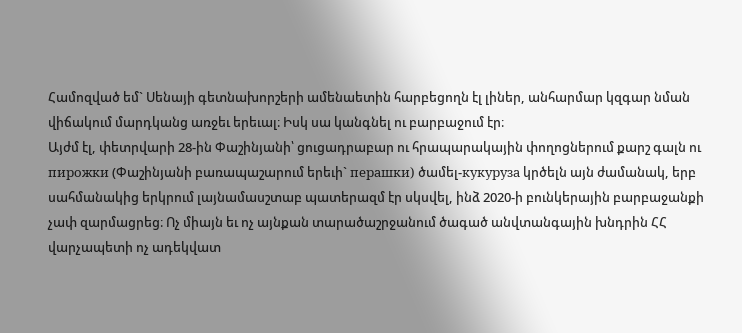Համոզված եմ` Սենայի գետնախորշերի ամենաետին հարբեցողն էլ լիներ, անհարմար կզգար նման վիճակում մարդկանց առջեւ երեւալ։ Իսկ սա կանգնել ու բարբաջում էր։
Այժմ էլ, փետրվարի 28-ին Փաշինյանի՝ ցուցադրաբար ու հրապարակային փողոցներում քարշ գալն ու пирожки (Փաշինյանի բառապաշարում երեւի` перашки) ծամել-кукуруза կրծելն այն ժամանակ, երբ սահմանակից երկրում լայնամասշտաբ պատերազմ էր սկսվել, ինձ 2020-ի բունկերային բարբաջանքի չափ զարմացրեց։ Ոչ միայն եւ ոչ այնքան տարածաշրջանում ծագած անվտանգային խնդրին ՀՀ վարչապետի ոչ ադեկվատ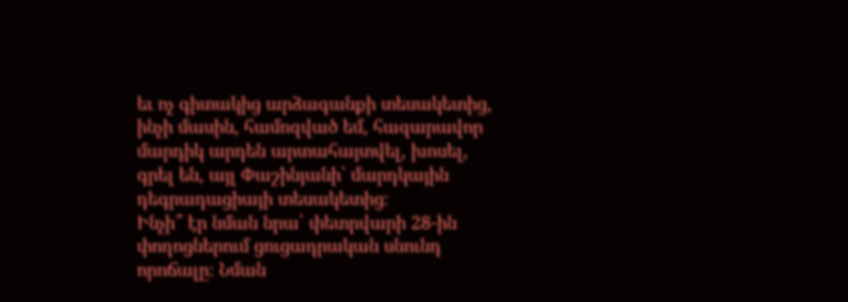եւ ոչ գիտակից արձագանքի տեսակետից, ինչի մասին, համոզված եմ, հազարավոր մարդիկ արդեն արտահայտվել, խոսել, գրել են, այլ Փաշինյանի՝ մարդկային դեգրադացիայի տեսակետից։
Ինչի՞ էր նման նրա՝ փետրվարի 28-ին փողոցներում ցուցադրական սնունդ որոճալը։ Նման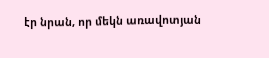էր նրան, որ մեկն առավոտյան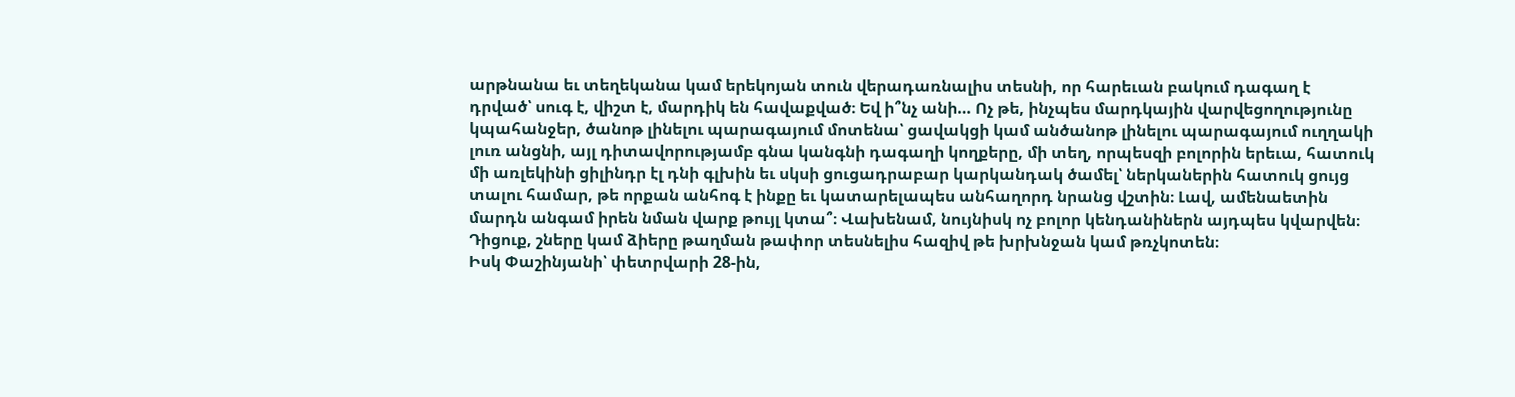արթնանա եւ տեղեկանա կամ երեկոյան տուն վերադառնալիս տեսնի, որ հարեւան բակում դագաղ է դրված՝ սուգ է, վիշտ է, մարդիկ են հավաքված։ Եվ ի՞նչ անի… Ոչ թե, ինչպես մարդկային վարվեցողությունը կպահանջեր, ծանոթ լինելու պարագայում մոտենա՝ ցավակցի կամ անծանոթ լինելու պարագայում ուղղակի լուռ անցնի, այլ դիտավորությամբ գնա կանգնի դագաղի կողքերը, մի տեղ, որպեսզի բոլորին երեւա, հատուկ մի առլեկինի ցիլինդր էլ դնի գլխին եւ սկսի ցուցադրաբար կարկանդակ ծամել՝ ներկաներին հատուկ ցույց տալու համար, թե որքան անհոգ է ինքը եւ կատարելապես անհաղորդ նրանց վշտին։ Լավ, ամենաետին մարդն անգամ իրեն նման վարք թույլ կտա՞։ Վախենամ, նույնիսկ ոչ բոլոր կենդանիներն այդպես կվարվեն։ Դիցուք, շները կամ ձիերը թաղման թափոր տեսնելիս հազիվ թե խրխնջան կամ թռչկոտեն։
Իսկ Փաշինյանի՝ փետրվարի 28-ին,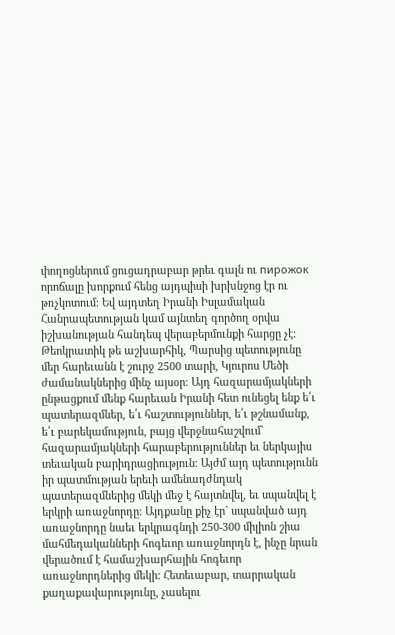փողոցներում ցուցադրաբար թրեւ գալն ու пирожок որոճալը խորքում հենց այդպիսի խրխնջոց էր ու թռչկոտում։ Եվ այդտեղ Իրանի Իսլամական Հանրապետության կամ այնտեղ գործող օրվա իշխանության հանդեպ վերաբերմունքի հարցը չէ։ Թեոկրատիկ թե աշխարհիկ, Պարսից պետությունը մեր հարեւանն է շուրջ 2500 տարի, Կյուրոս Մեծի ժամանակներից մինչ այսօր։ Այդ հազարամյակների ընթացքում մենք հարեւան Իրանի հետ ունեցել ենք ե՛ւ պատերազմներ, ե՛ւ հաշտություններ, ե՛ւ թշնամանք, ե՛ւ բարեկամություն, բայց վերջնահաշվում` հազարամյակների հարաբերություններ եւ ներկայիս տեւական բարիդրացիություն։ Այժմ այդ պետությունն իր պատմության երեւի ամենադժնդակ պատերազմներից մեկի մեջ է հայտնվել, եւ սպանվել է երկրի առաջնորդը։ Այդքանը քիչ էր` սպանված այդ առաջնորդը նաեւ երկրագնդի 250-300 միլիոն շիա մահմեդականների հոգեւոր առաջնորդն է, ինչը նրան վերածում է համաշխարհային հոգեւոր առաջնորդներից մեկի։ Հետեւաբար, տարրական քաղաքավարությունը, չասելու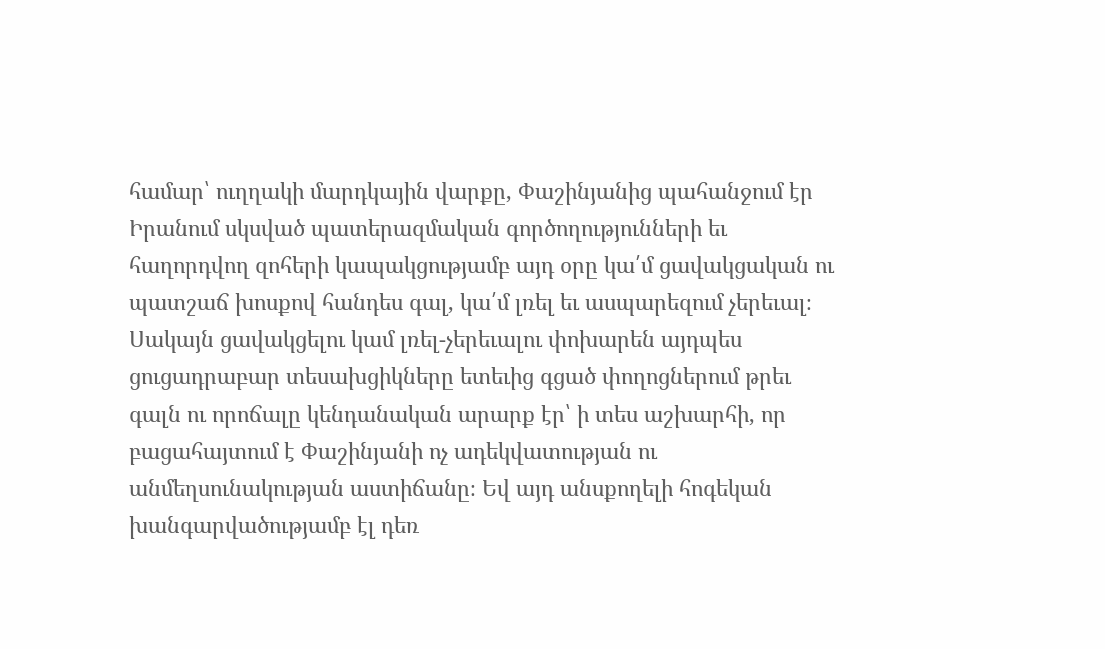համար՝ ուղղակի մարդկային վարքը, Փաշինյանից պահանջում էր Իրանում սկսված պատերազմական գործողությունների եւ հաղորդվող զոհերի կապակցությամբ այդ օրը կա՛մ ցավակցական ու պատշաճ խոսքով հանդես գալ, կա՛մ լռել եւ ասպարեզում չերեւալ։
Սակայն ցավակցելու կամ լռել-չերեւալու փոխարեն այդպես ցուցադրաբար տեսախցիկները ետեւից գցած փողոցներում թրեւ գալն ու որոճալը կենդանական արարք էր՝ ի տես աշխարհի, որ բացահայտում է Փաշինյանի ոչ ադեկվատության ու անմեղսունակության աստիճանը։ Եվ այդ անսքողելի հոգեկան խանգարվածությամբ էլ դեռ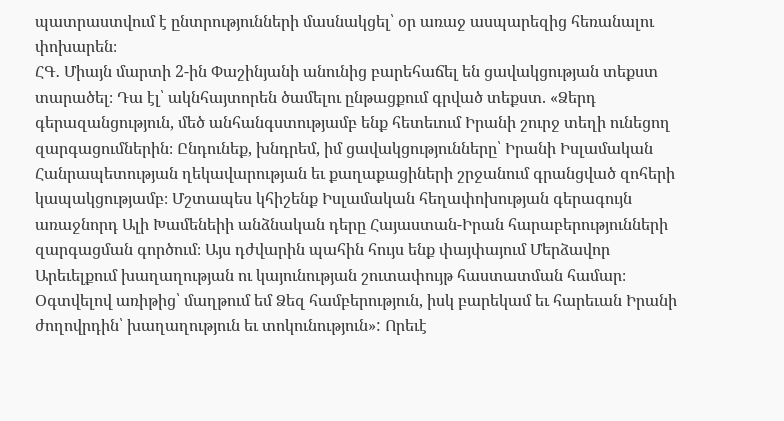պատրաստվում է ընտրությունների մասնակցել՝ օր առաջ ասպարեզից հեռանալու փոխարեն։
ՀԳ․ Միայն մարտի 2-ին Փաշինյանի անունից բարեհաճել են ցավակցության տեքստ տարածել։ Դա էլ՝ ակնհայտորեն ծամելու ընթացքում գրված տեքստ. «Ձերդ գերազանցություն, մեծ անհանգստությամբ ենք հետեւում Իրանի շուրջ տեղի ունեցող զարգացումներին։ Ընդունեք, խնդրեմ, իմ ցավակցությունները՝ Իրանի Իսլամական Հանրապետության ղեկավարության եւ քաղաքացիների շրջանում գրանցված զոհերի կապակցությամբ։ Մշտապես կհիշենք Իսլամական հեղափոխության գերագույն առաջնորդ Ալի Խամենեիի անձնական դերը Հայաստան-Իրան հարաբերությունների զարգացման գործում։ Այս դժվարին պահին հույս ենք փայփայում Մերձավոր Արեւելքում խաղաղության ու կայունության շուտափույթ հաստատման համար։ Օգտվելով առիթից՝ մաղթում եմ Ձեզ համբերություն, իսկ բարեկամ եւ հարեւան Իրանի ժողովրդին՝ խաղաղություն եւ տոկունություն»: Որեւէ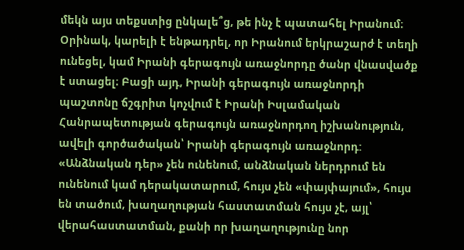մեկն այս տեքստից ընկալե՞ց, թե ինչ է պատահել Իրանում։ Օրինակ, կարելի է ենթադրել, որ Իրանում երկրաշարժ է տեղի ունեցել, կամ Իրանի գերագույն առաջնորդը ծանր վնասվածք է ստացել։ Բացի այդ, Իրանի գերագույն առաջնորդի պաշտոնը ճշգրիտ կոչվում է Իրանի Իսլամական Հանրապետության գերագույն առաջնորդող իշխանություն, ավելի գործածական՝ Իրանի գերագույն առաջնորդ: «Անձնական դեր» չեն ունենում, անձնական ներդրում են ունենում կամ դերակատարում, հույս չեն «փայփայում», հույս են տածում, խաղաղության հաստատման հույս չէ, այլ՝ վերահաստատման, քանի որ խաղաղությունը նոր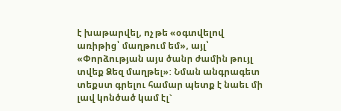է խաթարվել, ոչ թե «օգտվելով առիթից՝ մաղթում եմ», այլ՝ «Փորձության այս ծանր ժամին թույլ տվեք Ձեզ մաղթել»: Նման անգրագետ տեքստ գրելու համար պետք է նաեւ մի լավ կոնծած կամ էլ`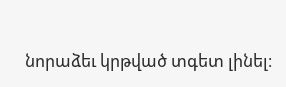նորաձեւ կրթված տգետ լինել։